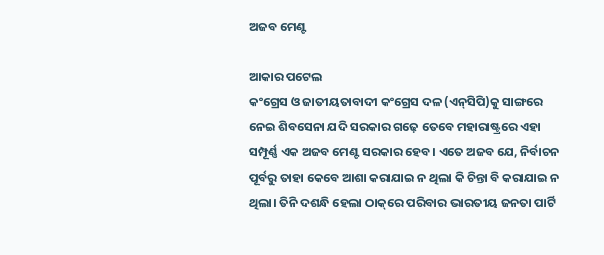ଅଜବ ମେଣ୍ଟ

ଆକାର ପଟେଲ
କଂଗ୍ରେସ ଓ ଜାତୀୟତାବାଦୀ କଂଗ୍ରେସ ଦଳ (ଏନ୍‌ସିପି)କୁ ସାଙ୍ଗରେ ନେଇ ଶିବସେନା ଯଦି ସରକାର ଗଢ଼େ ତେବେ ମହାରାଷ୍ଟ୍ରରେ ଏହା ସମ୍ପୂର୍ଣ୍ଣ ଏକ ଅଜବ ମେଣ୍ଟ ସରକାର ହେବ। ଏତେ ଅଜବ ଯେ, ନିର୍ବାଚନ ପୂର୍ବରୁ ତାହା କେବେ ଆଶା କରାଯାଇ ନ ଥିଲା କି ଚିନ୍ତା ବି କରାଯାଇ ନ ଥିଲା। ତିନି ଦଶନ୍ଧି ହେଲା ଠାକ୍‌ରେ ପରିବାର ଭାରତୀୟ ଜନତା ପାର୍ଟି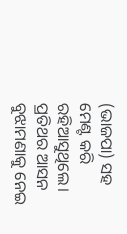(ଭାଜପା) ସହ ମେଣ୍ଟ କରି ରହିଆସୁଥିଲେ। ପ୍ରତିଥର ଆସନ ବୁଝାମଣାକୁ ନେଇ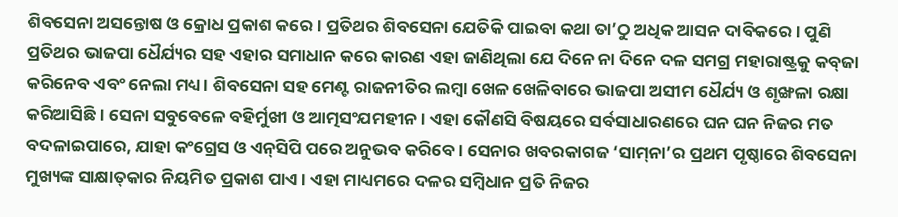ଶିବସେନା ଅସନ୍ତୋଷ ଓ କ୍ରୋଧ ପ୍ରକାଶ କରେ। ପ୍ରତିଥର ଶିବସେନା ଯେତିକି ପାଇବା କଥା ତା’ଠୁ ଅଧିକ ଆସନ ଦାବିକରେ। ପୁଣି ପ୍ରତିଥର ଭାଜପା ଧୈର୍ଯ୍ୟର ସହ ଏହାର ସମାଧାନ କରେ କାରଣ ଏହା ଜାଣିଥିଲା ଯେ ଦିନେ ନା ଦିନେ ଦଳ ସମଗ୍ର ମହାରାଷ୍ଟ୍ରକୁ କବ୍‌ଜା କରିନେବ ଏବଂ ନେଲା ମଧ୍ୟ। ଶିବସେନା ସହ ମେଣ୍ଟ ରାଜନୀତିର ଲମ୍ବା ଖେଳ ଖେଳିବାରେ ଭାଜପା ଅସୀମ ଧୈର୍ଯ୍ୟ ଓ ଶୃଙ୍ଖଳା ରକ୍ଷା କରିଆସିଛି। ସେନା ସବୁବେଳେ ବହିର୍ମୁଖୀ ଓ ଆତ୍ମସଂଯମହୀନ। ଏହା କୌଣସି ବିଷୟରେ ସର୍ବସାଧାରଣରେ ଘନ ଘନ ନିଜର ମତ ବଦଳାଇପାରେ, ଯାହା କଂଗ୍ରେସ ଓ ଏନ୍‌ସିପି ପରେ ଅନୁଭବ କରିବେ। ସେନାର ଖବରକାଗଜ ‘ସାମ୍‌ନା’ର ପ୍ରଥମ ପୃଷ୍ଠାରେ ଶିବସେନା ମୁଖ୍ୟଙ୍କ ସାକ୍ଷାତ୍‌କାର ନିୟମିତ ପ୍ରକାଶ ପାଏ। ଏହା ମାଧ୍ୟମରେ ଦଳର ସମ୍ବିଧାନ ପ୍ରତି ନିଜର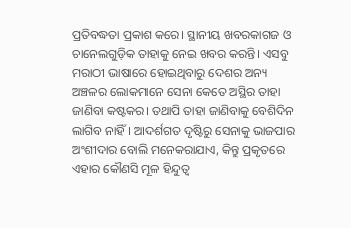ପ୍ରତିବଦ୍ଧତା ପ୍ରକାଶ କରେ। ସ୍ଥାନୀୟ ଖବରକାଗଜ ଓ ଚାନେଲଗୁଡ଼ିକ ତାହାକୁ ନେଇ ଖବର କରନ୍ତି। ଏସବୁ ମରାଠୀ ଭାଷାରେ ହୋଇଥିବାରୁ ଦେଶର ଅନ୍ୟ ଅଞ୍ଚଳର ଲୋକମାନେ ସେନା କେତେ ଅସ୍ଥିର ତାହା ଜାଣିବା କଷ୍ଟକର। ତଥାପି ତାହା ଜାଣିବାକୁ ବେଶିଦିନ ଲାଗିବ ନାହିଁ। ଆଦର୍ଶଗତ ଦୃଷ୍ଟିରୁ ସେନାକୁ ଭାଜପାର ଅଂଶୀଦାର ବୋଲି ମନେକରାଯାଏ, କିନ୍ତୁ ପ୍ରକୃତରେ ଏହାର କୌଣସି ମୂଳ ହିନ୍ଦୁତ୍ୱ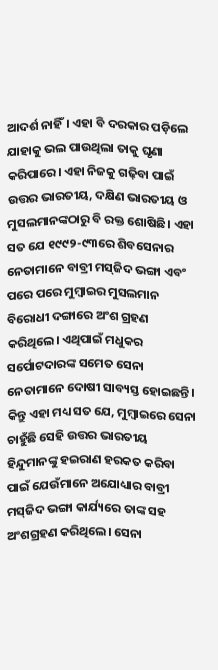ଆଦର୍ଶ ନାହିଁ। ଏହା ବି ଦରକାର ପଡ଼ିଲେ ଯାହାକୁ ଭଲ ପାଉଥିଲା ତାକୁ ଘୃଣା କରିପାରେ। ଏହା ନିଜକୁ ଗଢ଼ିବା ପାଇଁ ଉତ୍ତର ଭାରତୀୟ, ଦକ୍ଷିଣ ଭାରତୀୟ ଓ ମୁସଲମାନଙ୍କଠାରୁ ବି ରକ୍ତ ଶୋଷିଛି। ଏହା ସତ ଯେ ୧୯୯୨-୯୩ରେ ଶିବସେନାର ନେତାମାନେ ବାବ୍ରୀ ମସ୍‌ଜିଦ ଭଙ୍ଗା ଏବଂ ପରେ ପରେ ମୁମ୍ବାଇର ମୁସଲମାନ ବିରୋଧୀ ଦଙ୍ଗାରେ ଅଂଶ ଗ୍ରହଣ କରିଥିଲେ। ଏଥିପାଇଁ ମଧୁକର ସର୍ପୋଟଦାରଙ୍କ ସମେତ ସେନା ନେତାମାନେ ଦୋଷୀ ସାବ୍ୟସ୍ତ ହୋଇଛନ୍ତି।
କିନ୍ତୁ ଏହା ମଧ୍ୟ ସତ ଯେ, ମୁମ୍ବାଇରେ ସେନା ଚାହୁଁଛି ସେହି ଉତ୍ତର ଭାରତୀୟ ହିନ୍ଦୁମାନଙ୍କୁ ହଇରାଣ ହରକତ କରିବା ପାଇଁ ଯେଉଁମାନେ ଅଯୋଧ୍ୟାର ବାବ୍ରୀ ମସ୍‌ଜିଦ ଭଙ୍ଗା କାର୍ଯ୍ୟରେ ତାଙ୍କ ସହ ଅଂଶଗ୍ରହଣ କରିଥିଲେ। ସେନା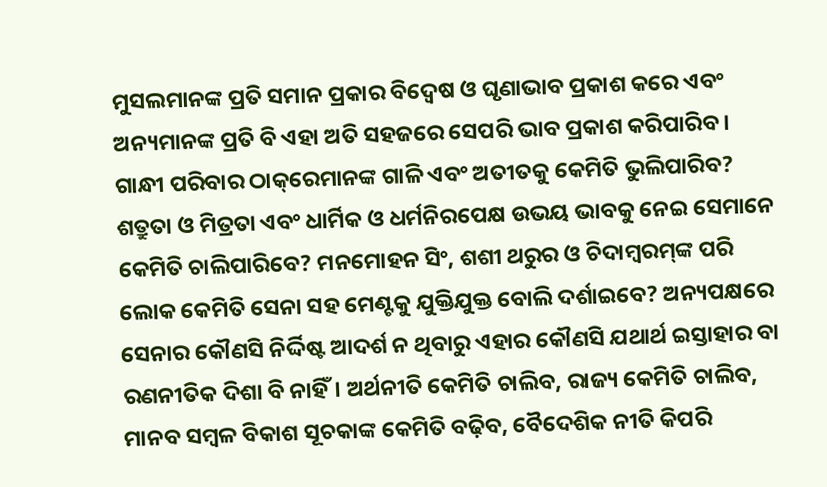ମୁସଲମାନଙ୍କ ପ୍ରତି ସମାନ ପ୍ରକାର ବିଦ୍ୱେଷ ଓ ଘୃଣାଭାବ ପ୍ରକାଶ କରେ ଏବଂ ଅନ୍ୟମାନଙ୍କ ପ୍ରତି ବି ଏହା ଅତି ସହଜରେ ସେପରି ଭାବ ପ୍ରକାଶ କରିପାରିବ। ଗାନ୍ଧୀ ପରିବାର ଠାକ୍‌ରେମାନଙ୍କ ଗାଳି ଏବଂ ଅତୀତକୁ କେମିତି ଭୁଲିପାରିବ? ଶତ୍ରୁତା ଓ ମିତ୍ରତା ଏବଂ ଧାର୍ମିକ ଓ ଧର୍ମନିରପେକ୍ଷ ଉଭୟ ଭାବକୁ ନେଇ ସେମାନେ କେମିତି ଚାଲିପାରିବେ? ମନମୋହନ ସିଂ, ଶଶୀ ଥରୁର ଓ ଚିଦାମ୍ବରମ୍‌ଙ୍କ ପରି ଲୋକ କେମିତି ସେନା ସହ ମେଣ୍ଟକୁ ଯୁକ୍ତିଯୁକ୍ତ ବୋଲି ଦର୍ଶାଇବେ? ଅନ୍ୟପକ୍ଷରେ ସେନାର କୌଣସି ନିର୍ଦ୍ଦିଷ୍ଟ ଆଦର୍ଶ ନ ଥିବାରୁ ଏହାର କୌଣସି ଯଥାର୍ଥ ଇସ୍ତାହାର ବା ରଣନୀତିକ ଦିଶା ବି ନାହିଁ। ଅର୍ଥନୀତି କେମିତି ଚାଲିବ, ରାଜ୍ୟ କେମିତି ଚାଲିବ, ମାନବ ସମ୍ବଳ ବିକାଶ ସୂଚକାଙ୍କ କେମିତି ବଢ଼ିବ, ବୈଦେଶିକ ନୀତି କିପରି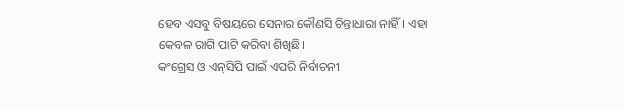ହେବ ଏସବୁ ବିଷୟରେ ସେନାର କୌଣସି ଚିନ୍ତାଧାରା ନାହିଁ। ଏହା କେବଳ ରାଗି ପାଟି କରିବା ଶିଖିଛି।
କଂଗ୍ରେସ ଓ ଏନ୍‌ସିପି ପାଇଁ ଏପରି ନିର୍ବାଚନୀ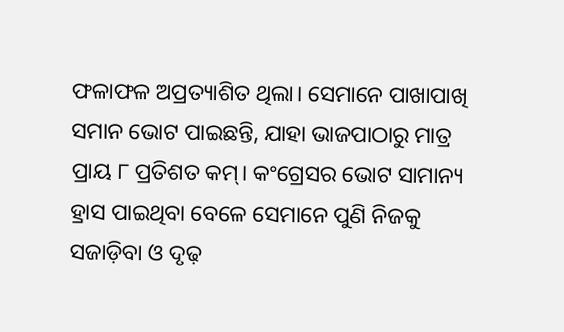ଫଳାଫଳ ଅପ୍ରତ୍ୟାଶିତ ଥିଲା। ସେମାନେ ପାଖାପାଖି ସମାନ ଭୋଟ ପାଇଛନ୍ତି, ଯାହା ଭାଜପାଠାରୁ ମାତ୍ର ପ୍ରାୟ ୮ ପ୍ରତିଶତ କମ୍‌। କଂଗ୍ରେସର ଭୋଟ ସାମାନ୍ୟ ହ୍ରାସ ପାଇଥିବା ବେଳେ ସେମାନେ ପୁଣି ନିଜକୁ ସଜାଡ଼ିବା ଓ ଦୃଢ଼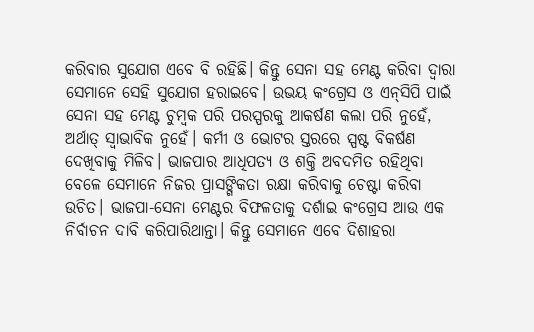କରିବାର ସୁଯୋଗ ଏବେ ବି ରହିଛି। କିନ୍ତୁ ସେନା ସହ ମେଣ୍ଟ କରିବା ଦ୍ୱାରା ସେମାନେ ସେହି ସୁଯୋଗ ହରାଇବେ। ଉଭୟ କଂଗ୍ରେସ ଓ ଏନ୍‌ସିପି ପାଇଁ ସେନା ସହ ମେଣ୍ଟ ଚୁମ୍ବକ ପରି ପରସ୍ପରକୁ ଆକର୍ଷଣ କଲା ପରି ନୁହେଁ, ଅର୍ଥାତ୍‌ ସ୍ବାଭାବିକ ନୁହେଁ। କର୍ମୀ ଓ ଭୋଟର ସ୍ତରରେ ସ୍ପଷ୍ଟ ବିକର୍ଷଣ ଦେଖିବାକୁ ମିଳିବ। ଭାଜପାର ଆଧିପତ୍ୟ ଓ ଶକ୍ତି ଅବଦମିତ ରହିଥିବା ବେଳେ ସେମାନେ ନିଜର ପ୍ରାସଙ୍ଗିକତା ରକ୍ଷା କରିବାକୁ ଚେଷ୍ଟା କରିବା ଉଚିତ। ଭାଜପା-ସେନା ମେଣ୍ଟର ବିଫଳତାକୁ ଦର୍ଶାଇ କଂଗ୍ରେସ ଆଉ ଏକ ନିର୍ବାଚନ ଦାବି କରିପାରିଥାନ୍ତା। କିନ୍ତୁ ସେମାନେ ଏବେ ଦିଶାହରା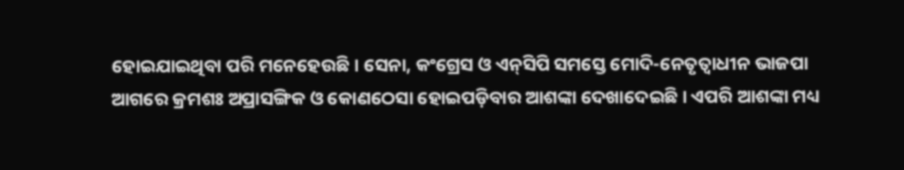ହୋଇଯାଇଥିବା ପରି ମନେହେଉଛି। ସେନା, କଂଗ୍ରେସ ଓ ଏନ୍‌ସିପି ସମସ୍ତେ ମୋଦି-ନେତୃତ୍ୱାଧୀନ ଭାଜପା ଆଗରେ କ୍ରମଶଃ ଅପ୍ରାସଙ୍ଗିକ ଓ କୋଣଠେସା ହୋଇପଡ଼ିବାର ଆଶଙ୍କା ଦେଖାଦେଇଛି। ଏପରି ଆଶଙ୍କା ମଧ୍ୟ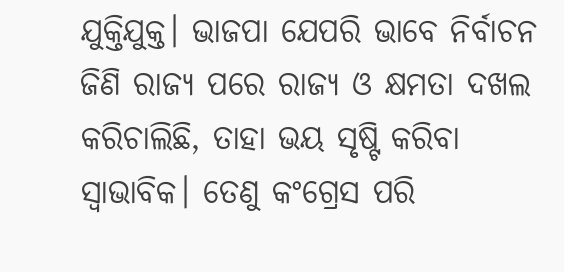ଯୁକ୍ତିଯୁକ୍ତ। ଭାଜପା ଯେପରି ଭାବେ ନିର୍ବାଚନ ଜିଣି ରାଜ୍ୟ ପରେ ରାଜ୍ୟ ଓ କ୍ଷମତା ଦଖଲ କରିଚାଲିଛି, ତାହା ଭୟ ସୃଷ୍ଟି କରିବା ସ୍ବାଭାବିକ। ତେଣୁ କଂଗ୍ରେସ ପରି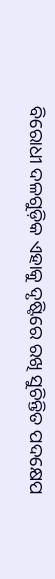ବିରୋଧୀ ଦଳଗୁଡ଼ିକ ଏହାକୁ ଦୃଷ୍ଟିରେ ରଖି ସୁଚିନ୍ତିତ ପଦକ୍ଷେପ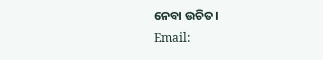ନେବା ଉଚିତ।
Email: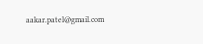aakar.patel@gmail.com